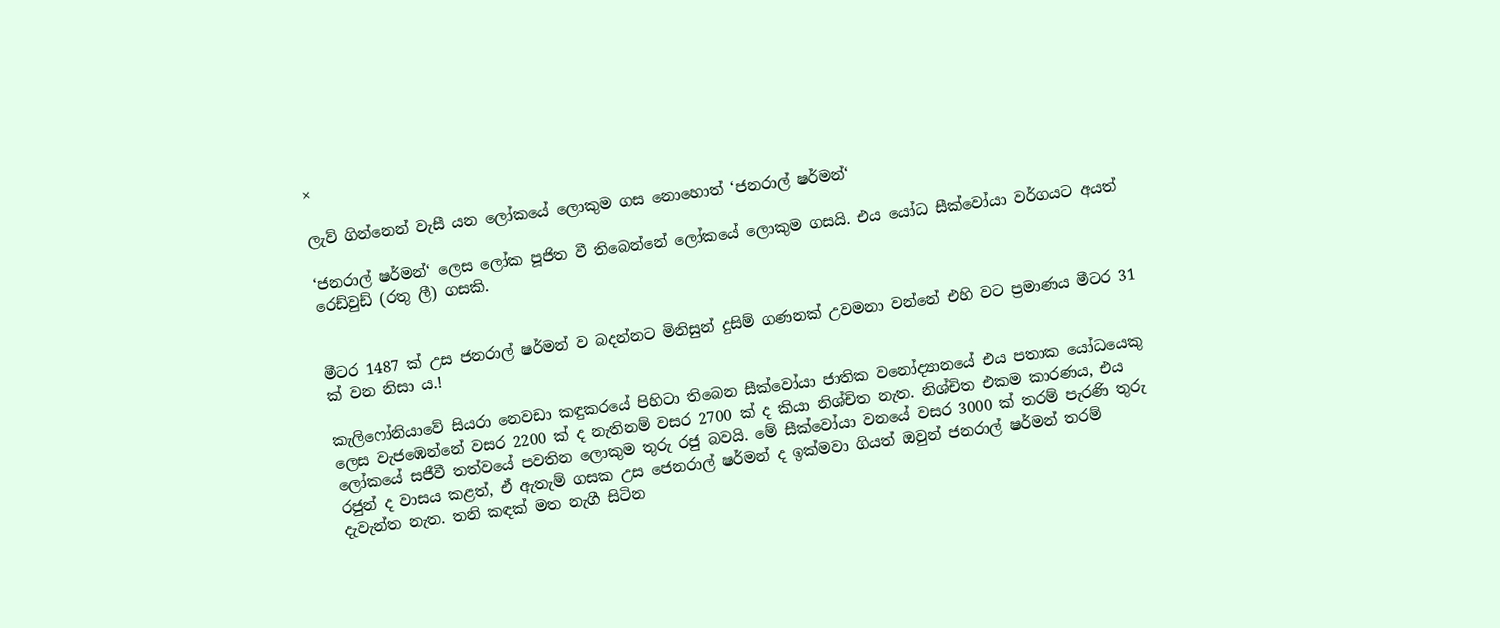×

ලැව් ගින්නෙන් වැසී යන ලෝකයේ ලොකුම ගස නොහොත් ‘ජනරාල් ෂර්මන්‘

‘ජනරාල් ෂර්මන්‘ ලෙස ලෝක පූජිත වී තිබෙන්නේ ලෝකයේ ලොකුම ගසයි. එය යෝධ සීක්වෝයා වර්ගයට අයත් රෙඩ්වුඩ් (රතු ලී) ගසකි.


මීටර 1487 ක් උස ජනරාල් ෂර්මන් ව බදන්නට මිනිසුන් දුසිම් ගණනක් උවමනා වන්නේ එහි වට ප්‍රමාණය මීටර 31 ක් වන නිසා ය.!

කැලිෆෝනියාවේ සියරා නෙවඩා කඳුකරයේ පිහිටා තිබෙන සීක්වෝයා ජාතික වනෝද්‍යානයේ එය පතාක යෝධයෙකු ලෙස වැජඹෙන්නේ වසර 2200 ක් ද නැතිනම් වසර 2700 ක් ද කියා නිශ්චිත නැත. නිශ්චිත එකම කාරණය, එය ලෝකයේ සජීවී තත්වයේ පවතින ලොකුම තුරු රජු බවයි. මේ සීක්වෝයා වනයේ වසර 3000 ක් තරම් පැරණි තුරු රජුන් ද වාසය කළත්, ඒ ඇතැම් ගසක උස ජෙනරාල් ෂර්මන් ද ඉක්මවා ගියත් ඔවුන් ජනරාල් ෂර්මන් තරම් දැවැන්ත නැත. තනි කඳක් මත නැගී සිටින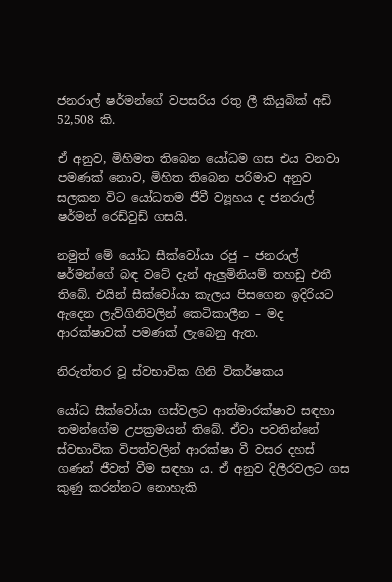ජනරාල් ෂර්මන්ගේ වපසරිය රතු ලී කියුබික් අඩි 52,508 කි.

ඒ අනුව, මිහිමත තිබෙන යෝධම ගස එය වනවා පමණක් නොව, මිහිත තිබෙන පරිමාව අනුව සලකන විට යෝධතම ජීවී ව්‍යූහය ද ජනරාල් ෂර්මන් රෙඩ්වුඩ් ගසයි.

නමුත් මේ යෝධ සීක්වෝයා රජු – ජනරාල් ෂර්මන්ගේ බඳ වටේ දැන් ඇලුමිනියම් තහඩු එතී තිබේ. එයින් සීක්වෝයා කැලය පිසගෙන ඉදිරියට ඇදෙන ලැව්ගිනිවලින් කෙටිකාලීන – මද ආරක්ෂාවක් පමණක් ලැබෙනු ඇත.

නිරුත්තර වූ ස්වභාවික ගිනි විකර්ෂකය

යෝධ සීක්වෝයා ගස්වලට ආත්මාරක්ෂාව සඳහා තමන්ගේම උපක්‍රමයන් තිබේ. ඒවා පවතින්නේ ස්වභාවික විපත්වලින් ආරක්ෂා වී වසර දහස් ගණන් ජීවත් වීම සඳහා ය. ඒ අනුව දිලීරවලට ගස කුණු කරන්නට නොහැකි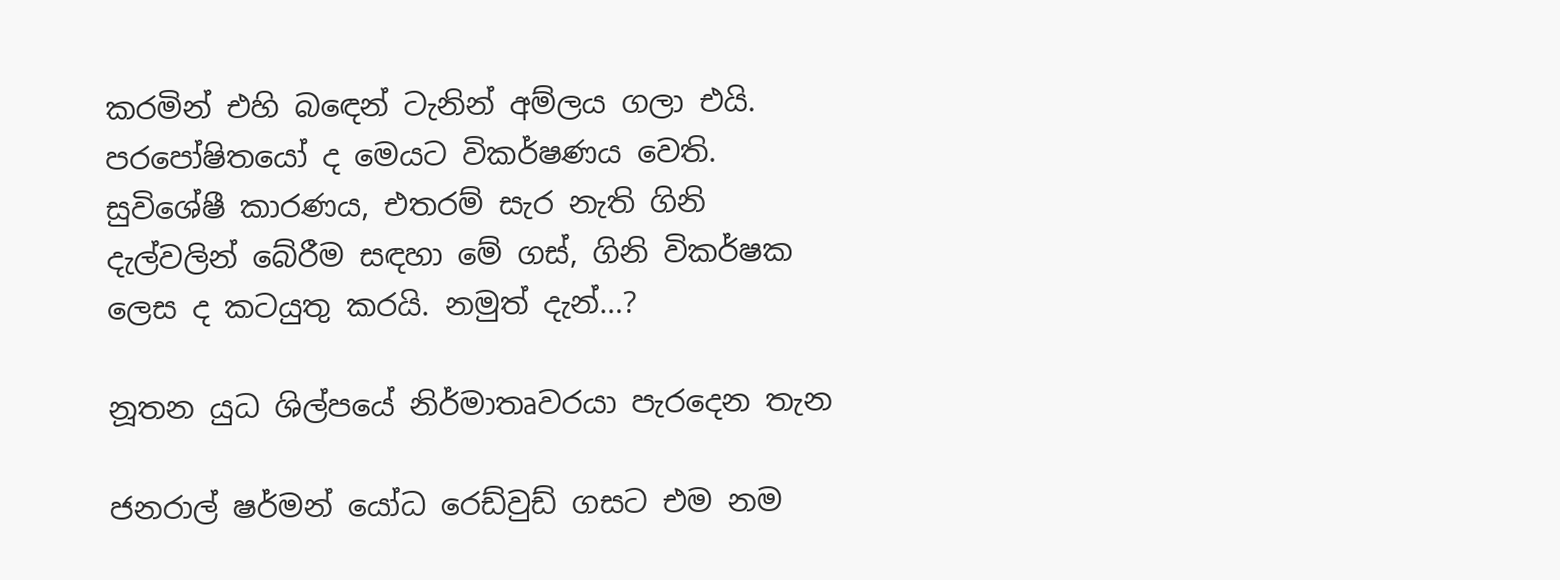කරමින් එහි බඳෙන් ටැනින් අම්ලය ගලා එයි. පරපෝෂිතයෝ ද මෙයට විකර්ෂණය වෙති. සුවිශේෂී කාරණය, එතරම් සැර නැති ගිනි දැල්වලින් බේරීම සඳහා මේ ගස්, ගිනි විකර්ෂක ලෙස ද කටයුතු කරයි. නමුත් දැන්…?

නූතන යුධ ශිල්පයේ නිර්මාතෘවරයා පැරදෙන තැන

ජනරාල් ෂර්මන් යෝධ රෙඩ්වුඩ් ගසට එම නම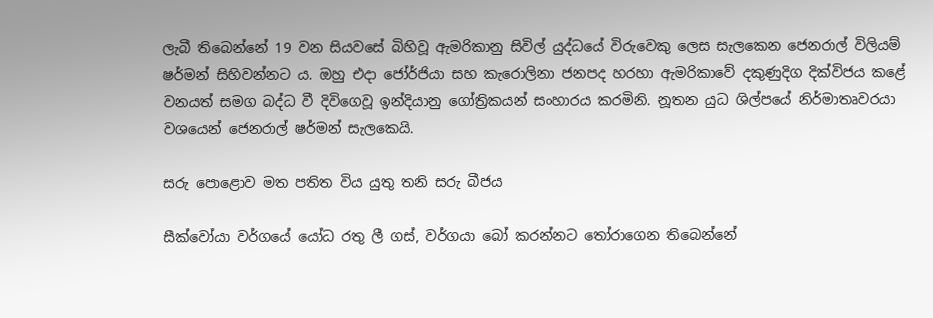ලැබී තිබෙන්නේ 19 වන සියවසේ බිහිවූ ඇමරිකානු සිවිල් යුද්ධයේ විරුවෙකු ලෙස සැලකෙන ජෙනරාල් විලියම් ෂර්මන් සිහිවන්නට ය. ඔහු එදා ජෝර්ජියා සහ කැරොලිනා ජනපද හරහා ඇමරිකාවේ දකුණුදිග දික්විජය කළේ වනයත් සමග බද්ධ වී දිවිගෙවූ ඉන්දියානු ගෝත්‍රිකයන් සංහාරය කරමිනි. නූතන යුධ ශිල්පයේ නිර්මාතෘවරයා වශයෙන් ජෙනරාල් ෂර්මන් සැලකෙයි.

සරු පොළොව මත පතිත විය යුතු තනි සරු බීජය

සීක්වෝයා වර්ගයේ යෝධ රතු ලී ගස්, වර්ගයා බෝ කරන්නට තෝරාගෙන තිබෙන්නේ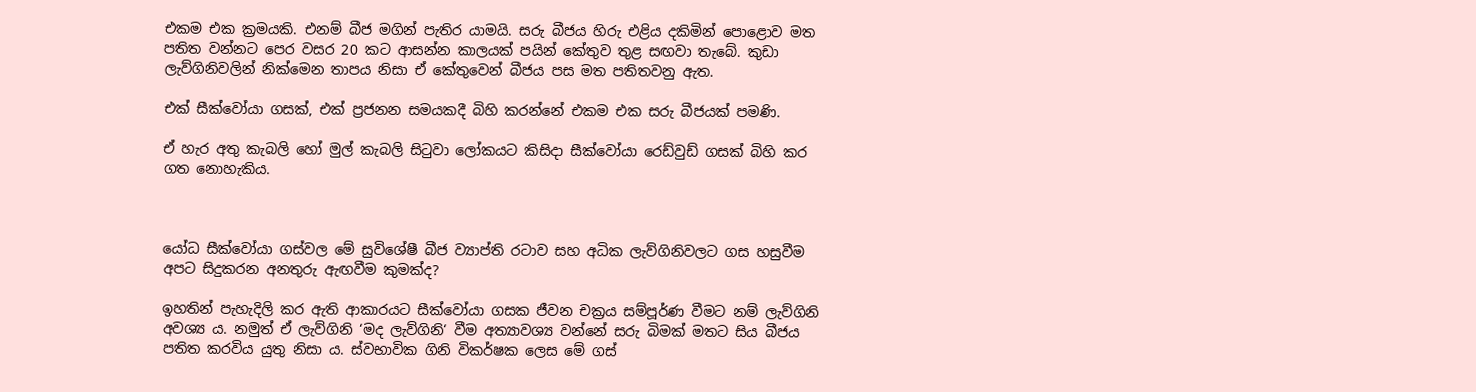එකම එක ක්‍රමයකි. එනම් බීජ මගින් පැතිර යාමයි. සරු බීජය හිරු එළිය දකිමින් පොළොව මත පතිත වන්නට පෙර වසර 20 කට ආසන්න කාලයක් පයින් කේතුව තුළ සඟවා තැබේ. කුඩා ලැව්ගිනිවලින් නික්මෙන තාපය නිසා ඒ කේතුවෙන් බීජය පස මත පතිතවනු ඇත.

එක් සීක්වෝයා ගසක්, එක් ප්‍රජනන සමයකදී බිහි කරන්නේ එකම එක සරු බීජයක් පමණි.

ඒ හැර අතු කැබලි හෝ මුල් කැබලි සිටුවා ලෝකයට කිසිදා සීක්වෝයා රෙඩ්වුඩ් ගසක් බිහි කර ගත නොහැකිය.



යෝධ සීක්වෝයා ගස්වල මේ සුවිශේෂී බීජ ව්‍යාප්ති රටාව සහ අධික ලැව්ගිනිවලට ගස හසුවීම අපට සිදුකරන අනතුරු ඇඟවීම කුමක්ද?

ඉහතින් පැහැදිලි කර ඇති ආකාරයට සීක්වෝයා ගසක ජීවන චක්‍රය සම්පූර්ණ වීමට නම් ලැව්ගිනි අවශ්‍ය ය. නමුත් ඒ ලැව්ගිනි ‘මද ලැව්ගිනි‘ වීම අත්‍යාවශ්‍ය වන්නේ සරු බිමක් මතට සිය බීජය පතිත කරවිය යුතු නිසා ය. ස්වභාවික ගිනි විකර්ෂක ලෙස මේ ගස්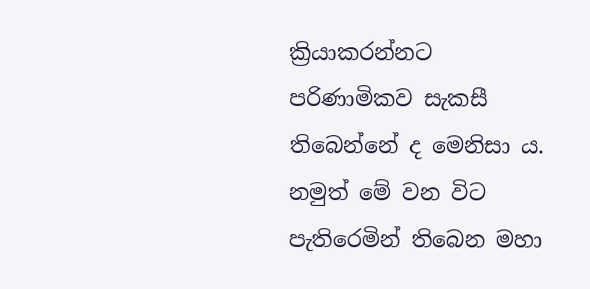ක්‍රියාකරන්නට පරිණාමිකව සැකසී තිබෙන්නේ ද මෙනිසා ය. නමුත් මේ වන විට පැතිරෙමින් තිබෙන මහා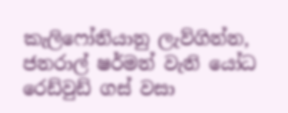කැලිෆෝනියානු ලැව්ගින්න, ජනරාල් ෂර්මන් වැනි යෝධ රෙඩ්වුඩ් ගස් වසා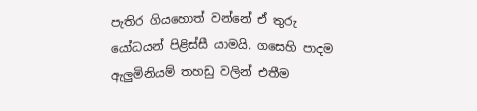පැතිර ගියහොත් වන්නේ ඒ තුරු යෝධයන් පිළිස්සී යාමයි. ගසෙහි පාදම ඇලුමිනියම් තහඩු වලින් එතීම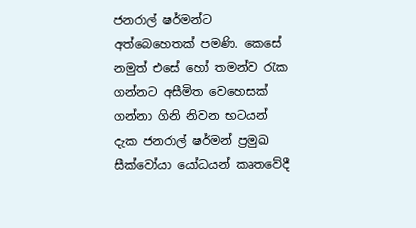ජනරාල් ෂර්මන්ට අත්බෙහෙතක් පමණි. කෙසේ නමුත් එසේ හෝ තමන්ව රැක ගන්නට අසීමිත වෙහෙසක් ගන්නා ගිනි නිවන භටයන් දැක ජනරාල් ෂර්මන් ප්‍රමුඛ සීක්වෝයා යෝධයන් කෘතවේදී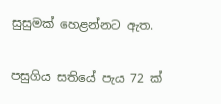සුසුමක් හෙළන්නට ඇත.

පසුගිය සතියේ පැය 72 ක්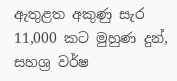ඇතුළත අකුණු සැර 11,000 කට මුහුණ දුන්, සහශ්‍ර වර්ෂ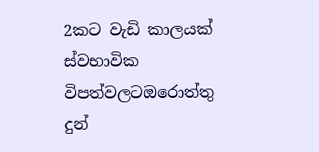2කට වැඩි කාලයක් ස්වභාවික විපත්වලටඔරොත්තු දුන්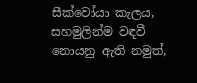සීක්වෝයා කැලය, සහමුලින්ම වඳවී නොයනු ඇති නමුත්,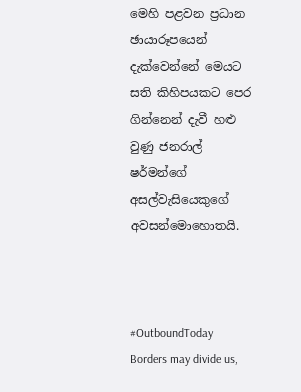මෙහි පළවන ප්‍රධාන ඡායාරූපයෙන් දැක්වෙන්නේ මෙයට සති කිහිපයකට පෙර ගින්නෙන් දැවී හළු වුණු ජනරාල් ෂර්මන්ගේ අසල්වැසියෙකුගේ අවසන්මොහොතයි.



#OutboundToday
Borders may divide us,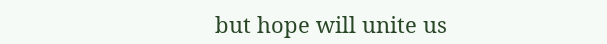but hope will unite us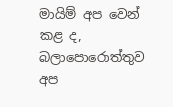මායිම් අප වෙන් කළ ද, බලාපොරොත්තුව අප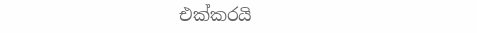එක්කරයි